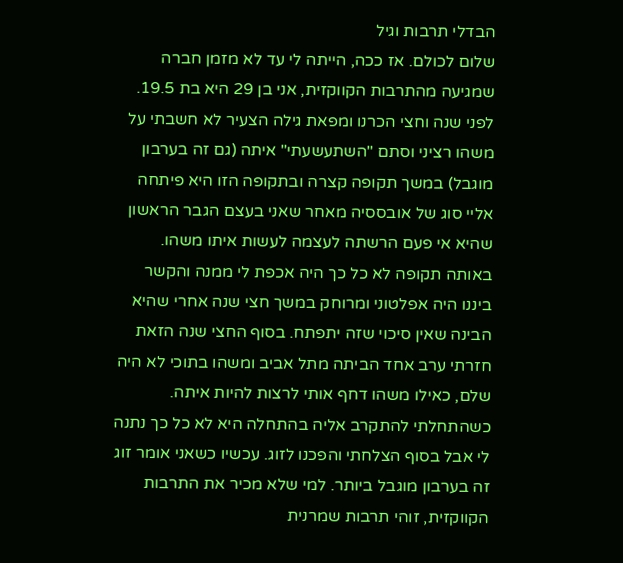הבדלי תרבות וגיל
שלום לכולם. אז ככה, הייתה לי עד לא מזמן חברה שמגיעה מהתרבות הקווקזית, אני בן 29 היא בת 19.5. לפני שנה וחצי הכרנו ומפאת גילה הצעיר לא חשבתי על משהו רציני וסתם "השתעשעתי" איתה (גם זה בערבון מוגבל) במשך תקופה קצרה ובתקופה הזו היא פיתחה אליי סוג של אובססיה מאחר שאני בעצם הגבר הראשון שהיא אי פעם הרשתה לעצמה לעשות איתו משהו. באותה תקופה לא כל כך היה אכפת לי ממנה והקשר ביננו היה אפלטוני ומרוחק במשך חצי שנה אחרי שהיא הבינה שאין סיכוי שזה יתפתח. בסוף החצי שנה הזאת חזרתי ערב אחד הביתה מתל אביב ומשהו בתוכי לא היה שלם, כאילו משהו דחף אותי לרצות להיות איתה. כשהתחלתי להתקרב אליה בהתחלה היא לא כל כך נתנה לי אבל בסוף הצלחתי והפכנו לזוג. עכשיו כשאני אומר זוג זה בערבון מוגבל ביותר. למי שלא מכיר את התרבות הקווקזית, זוהי תרבות שמרנית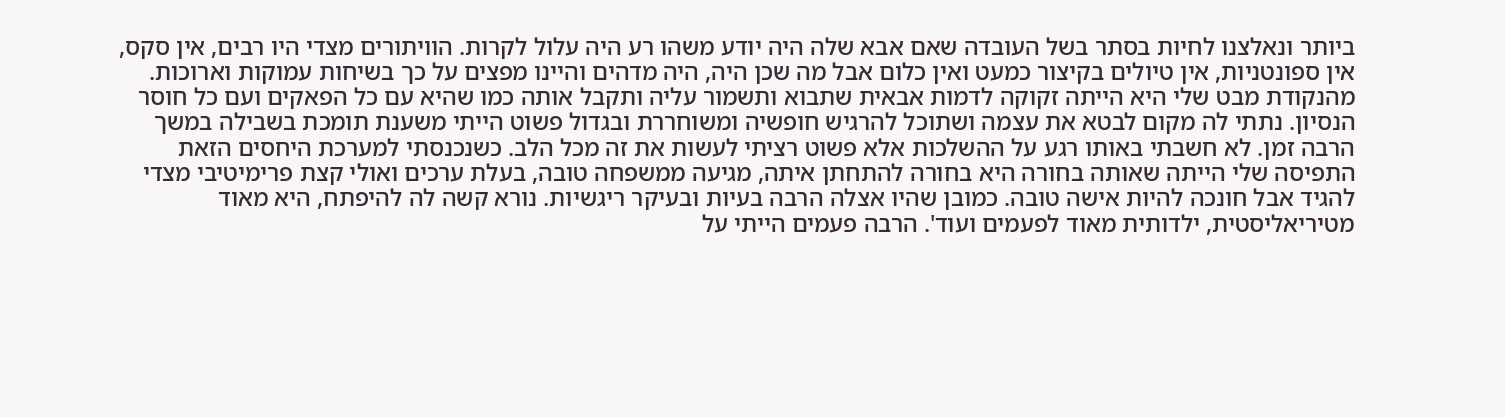ביותר ונאלצנו לחיות בסתר בשל העובדה שאם אבא שלה היה יודע משהו רע היה עלול לקרות. הוויתורים מצדי היו רבים, אין סקס, אין ספונטניות, אין טיולים בקיצור כמעט ואין כלום אבל מה שכן היה, היה מדהים והיינו מפצים על כך בשיחות עמוקות וארוכות. מהנקודת מבט שלי היא הייתה זקוקה לדמות אבאית שתבוא ותשמור עליה ותקבל אותה כמו שהיא עם כל הפאקים ועם כל חוסר הנסיון. נתתי לה מקום לבטא את עצמה ושתוכל להרגיש חופשיה ומשוחררת ובגדול פשוט הייתי משענת תומכת בשבילה במשך הרבה זמן. לא חשבתי באותו רגע על ההשלכות אלא פשוט רציתי לעשות את זה מכל הלב. כשנכנסתי למערכת היחסים הזאת התפיסה שלי הייתה שאותה בחורה היא בחורה להתחתן איתה, מגיעה ממשפחה טובה, בעלת ערכים ואולי קצת פרימיטיבי מצדי להגיד אבל חונכה להיות אישה טובה. כמובן שהיו אצלה הרבה בעיות ובעיקר ריגשיות. נורא קשה לה להיפתח, היא מאוד מטיריאליסטית, ילדותית מאוד לפעמים ועוד'. הרבה פעמים הייתי על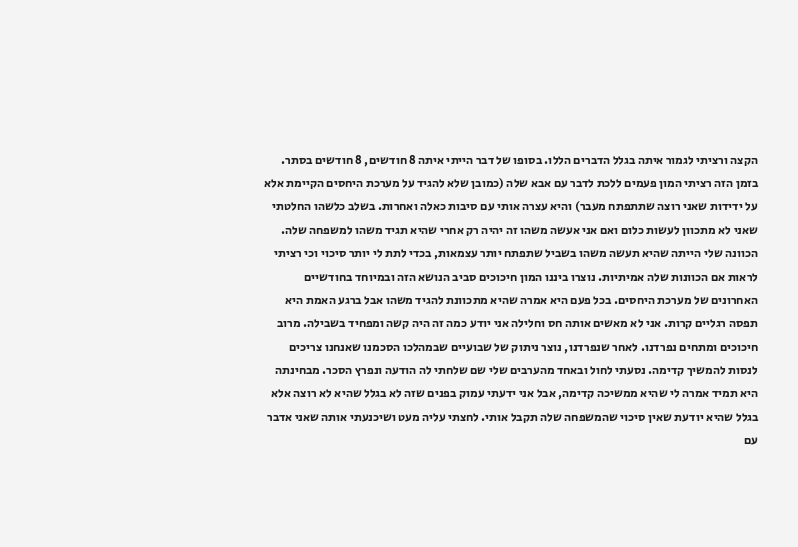הקצה ורציתי לגמור איתה בגלל הדברים הללו. בסופו של דבר הייתי איתה 8 חודשים, 8 חודשים בסתר. בזמן הזה רציתי המון פעמים ללכת לדבר עם אבא שלה (כמובן שלא להגיד על מערכת היחסים הקיימת אלא על ידידות שאני רוצה שתתפתח מעבר) והיא עצרה אותי עם סיבות כאלה ואחרות. בשלב כלשהו החלטתי שאני לא מתכוון לעשות כלום ואם אני אעשה משהו זה יהיה רק אחרי שהיא תגיד משהו למשפחה שלה. הכוונה שלי הייתה שהיא תעשה משהו בשביל שתפתח יותר עצמאות, בכדי לתת לי יותר סיכוי וכי רציתי לראות אם הכוונות שלה אמיתיות. נוצרו ביננו המון חיכוכים סביב הנושא הזה ובמיוחד בחודשיים האחרונים של מערכת היחסים. בכל פעם היא אמרה שהיא מתכוונת להגיד משהו אבל ברגע האמת היא תפסה רגליים קרות. אני לא מאשים אותה חס וחלילה אני יודע כמה זה היה קשה ומפחיד בשבילה. מרוב חיכוכים ומתחים נפרדנו. לאחר שנפרדנו, נוצר ניתוק של שבועיים שבמהלכו הסכמנו שאנחנו צריכים לנסות להמשיך קדימה. נסעתי לחול ובאחד מהערבים שלי שם שלחתי לה הודעה ונפרץ הסכר. מבחינתה היא תמיד אמרה לי שהיא ממשיכה קדימה, אבל אני ידעתי עמוק בפנים שזה לא בגלל שהיא לא רוצה אלא בגלל שהיא יודעת שאין סיכוי שהמשפחה שלה תקבל אותי. לחצתי עליה מעט ושיכנעתי אותה שאני אדבר עם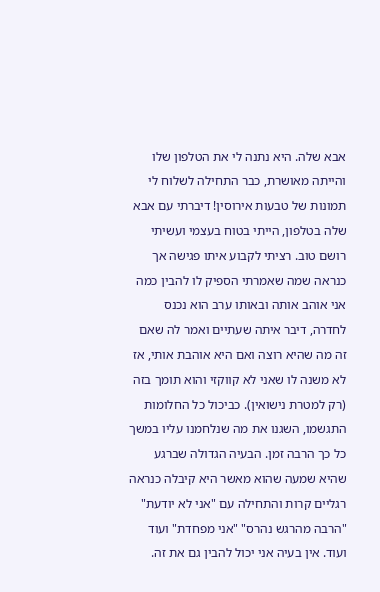אבא שלה. היא נתנה לי את הטלפון שלו והייתה מאושרת, כבר התחילה לשלוח לי תמונות של טבעות אירוסין! דיברתי עם אבא שלה בטלפון, הייתי בטוח בעצמי ועשיתי רושם טוב. רציתי לקבוע איתו פגישה אך כנראה שמה שאמרתי הספיק לו להבין כמה אני אוהב אותה ובאותו ערב הוא נכנס לחדרה, דיבר איתה שעתיים ואמר לה שאם זה מה שהיא רוצה ואם היא אוהבת אותי, אז לא משנה לו שאני לא קווקזי והוא תומך בזה (רק למטרת נישואין). כביכול כל החלומות התגשמו, השגנו את מה שנלחמנו עליו במשך כל כך הרבה זמן. הבעיה הגדולה שברגע שהיא שמעה שהוא מאשר היא קיבלה כנראה רגליים קרות והתחילה עם "אני לא יודעת" "הרבה מהרגש נהרס" "אני מפחדת" ועוד ועוד. אין בעיה אני יכול להבין גם את זה.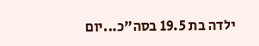ילדה בת 19.5 בסה"כ...יום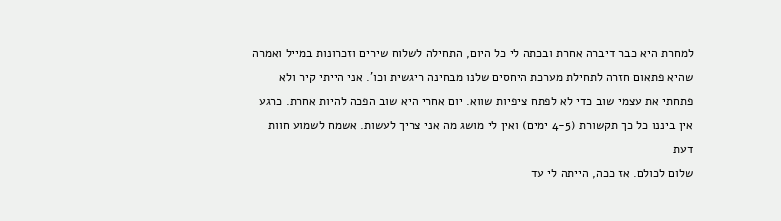למחרת היא כבר דיברה אחרת ובכתה לי כל היום, התחילה לשלוח שירים וזכרונות במייל ואמרה שהיא פתאום חזרה לתחילת מערכת היחסים שלנו מבחינה ריגשית וכו'. אני הייתי קיר ולא פתחתי את עצמי שוב כדי לא לפתח ציפיות שווא. יום אחרי היא שוב הפכה להיות אחרת. כרגע אין ביננו כל כך תקשורת (4-5 ימים) ואין לי מושג מה אני צריך לעשות. אשמח לשמוע חוות דעת
שלום לכולם. אז ככה, הייתה לי עד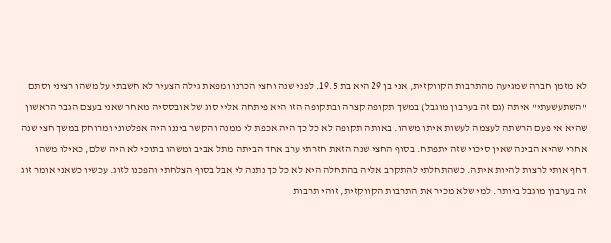לא מזמן חברה שמגיעה מהתרבות הקווקזית, אני בן 29 היא בת 19.5. לפני שנה וחצי הכרנו ומפאת גילה הצעיר לא חשבתי על משהו רציני וסתם "השתעשעתי" איתה (גם זה בערבון מוגבל) במשך תקופה קצרה ובתקופה הזו היא פיתחה אליי סוג של אובססיה מאחר שאני בעצם הגבר הראשון שהיא אי פעם הרשתה לעצמה לעשות איתו משהו. באותה תקופה לא כל כך היה אכפת לי ממנה והקשר ביננו היה אפלטוני ומרוחק במשך חצי שנה אחרי שהיא הבינה שאין סיכוי שזה יתפתח. בסוף החצי שנה הזאת חזרתי ערב אחד הביתה מתל אביב ומשהו בתוכי לא היה שלם, כאילו משהו דחף אותי לרצות להיות איתה. כשהתחלתי להתקרב אליה בהתחלה היא לא כל כך נתנה לי אבל בסוף הצלחתי והפכנו לזוג. עכשיו כשאני אומר זוג זה בערבון מוגבל ביותר. למי שלא מכיר את התרבות הקווקזית, זוהי תרבות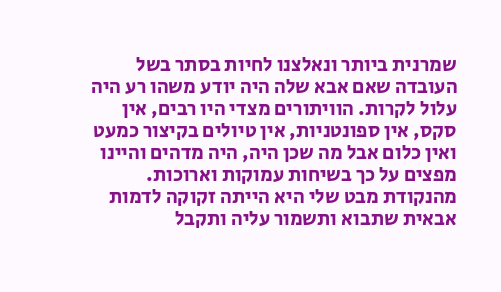שמרנית ביותר ונאלצנו לחיות בסתר בשל העובדה שאם אבא שלה היה יודע משהו רע היה עלול לקרות. הוויתורים מצדי היו רבים, אין סקס, אין ספונטניות, אין טיולים בקיצור כמעט ואין כלום אבל מה שכן היה, היה מדהים והיינו מפצים על כך בשיחות עמוקות וארוכות. מהנקודת מבט שלי היא הייתה זקוקה לדמות אבאית שתבוא ותשמור עליה ותקבל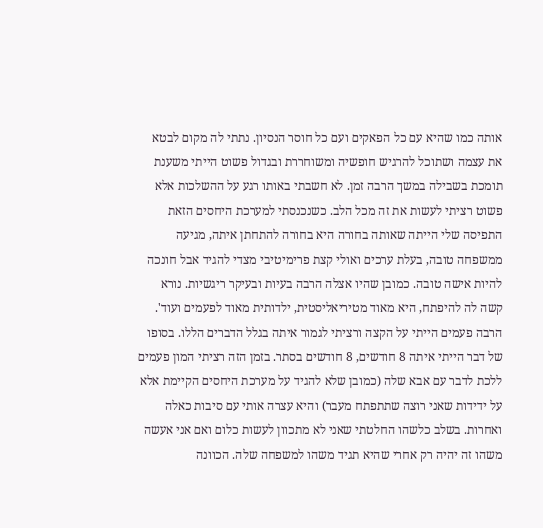אותה כמו שהיא עם כל הפאקים ועם כל חוסר הנסיון. נתתי לה מקום לבטא את עצמה ושתוכל להרגיש חופשיה ומשוחררת ובגדול פשוט הייתי משענת תומכת בשבילה במשך הרבה זמן. לא חשבתי באותו רגע על ההשלכות אלא פשוט רציתי לעשות את זה מכל הלב. כשנכנסתי למערכת היחסים הזאת התפיסה שלי הייתה שאותה בחורה היא בחורה להתחתן איתה, מגיעה ממשפחה טובה, בעלת ערכים ואולי קצת פרימיטיבי מצדי להגיד אבל חונכה להיות אישה טובה. כמובן שהיו אצלה הרבה בעיות ובעיקר ריגשיות. נורא קשה לה להיפתח, היא מאוד מטיריאליסטית, ילדותית מאוד לפעמים ועוד'. הרבה פעמים הייתי על הקצה ורציתי לגמור איתה בגלל הדברים הללו. בסופו של דבר הייתי איתה 8 חודשים, 8 חודשים בסתר. בזמן הזה רציתי המון פעמים ללכת לדבר עם אבא שלה (כמובן שלא להגיד על מערכת היחסים הקיימת אלא על ידידות שאני רוצה שתתפתח מעבר) והיא עצרה אותי עם סיבות כאלה ואחרות. בשלב כלשהו החלטתי שאני לא מתכוון לעשות כלום ואם אני אעשה משהו זה יהיה רק אחרי שהיא תגיד משהו למשפחה שלה. הכוונה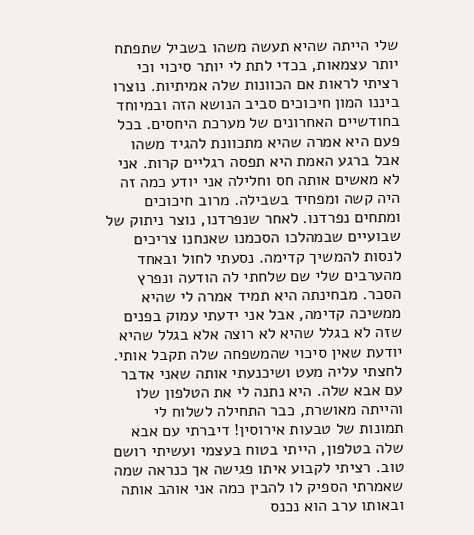שלי הייתה שהיא תעשה משהו בשביל שתפתח יותר עצמאות, בכדי לתת לי יותר סיכוי וכי רציתי לראות אם הכוונות שלה אמיתיות. נוצרו ביננו המון חיכוכים סביב הנושא הזה ובמיוחד בחודשיים האחרונים של מערכת היחסים. בכל פעם היא אמרה שהיא מתכוונת להגיד משהו אבל ברגע האמת היא תפסה רגליים קרות. אני לא מאשים אותה חס וחלילה אני יודע כמה זה היה קשה ומפחיד בשבילה. מרוב חיכוכים ומתחים נפרדנו. לאחר שנפרדנו, נוצר ניתוק של שבועיים שבמהלכו הסכמנו שאנחנו צריכים לנסות להמשיך קדימה. נסעתי לחול ובאחד מהערבים שלי שם שלחתי לה הודעה ונפרץ הסכר. מבחינתה היא תמיד אמרה לי שהיא ממשיכה קדימה, אבל אני ידעתי עמוק בפנים שזה לא בגלל שהיא לא רוצה אלא בגלל שהיא יודעת שאין סיכוי שהמשפחה שלה תקבל אותי. לחצתי עליה מעט ושיכנעתי אותה שאני אדבר עם אבא שלה. היא נתנה לי את הטלפון שלו והייתה מאושרת, כבר התחילה לשלוח לי תמונות של טבעות אירוסין! דיברתי עם אבא שלה בטלפון, הייתי בטוח בעצמי ועשיתי רושם טוב. רציתי לקבוע איתו פגישה אך כנראה שמה שאמרתי הספיק לו להבין כמה אני אוהב אותה ובאותו ערב הוא נכנס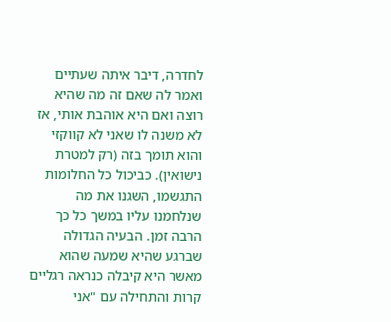לחדרה, דיבר איתה שעתיים ואמר לה שאם זה מה שהיא רוצה ואם היא אוהבת אותי, אז לא משנה לו שאני לא קווקזי והוא תומך בזה (רק למטרת נישואין). כביכול כל החלומות התגשמו, השגנו את מה שנלחמנו עליו במשך כל כך הרבה זמן. הבעיה הגדולה שברגע שהיא שמעה שהוא מאשר היא קיבלה כנראה רגליים קרות והתחילה עם "אני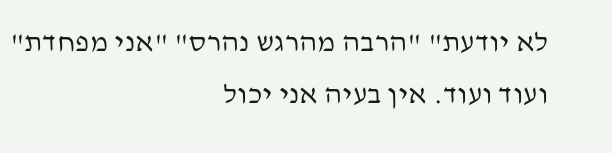לא יודעת" "הרבה מהרגש נהרס" "אני מפחדת" ועוד ועוד. אין בעיה אני יכול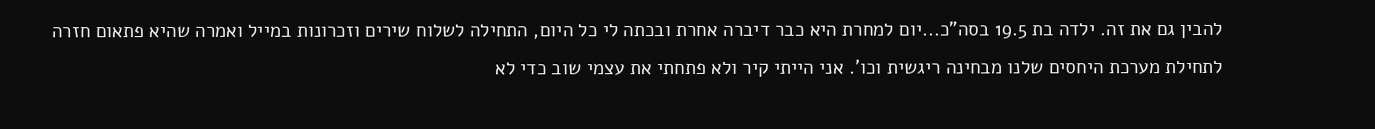להבין גם את זה. ילדה בת 19.5 בסה"כ...יום למחרת היא כבר דיברה אחרת ובכתה לי כל היום, התחילה לשלוח שירים וזכרונות במייל ואמרה שהיא פתאום חזרה לתחילת מערכת היחסים שלנו מבחינה ריגשית וכו'. אני הייתי קיר ולא פתחתי את עצמי שוב כדי לא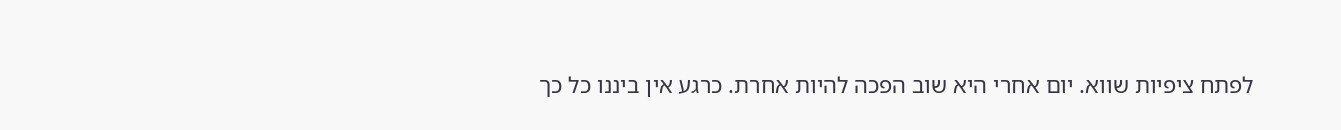לפתח ציפיות שווא. יום אחרי היא שוב הפכה להיות אחרת. כרגע אין ביננו כל כך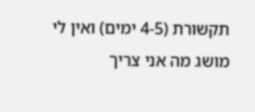תקשורת (4-5 ימים) ואין לי מושג מה אני צריך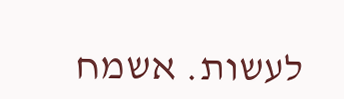לעשות. אשמח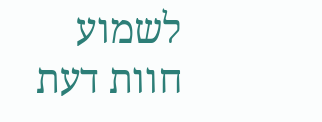לשמוע חוות דעת